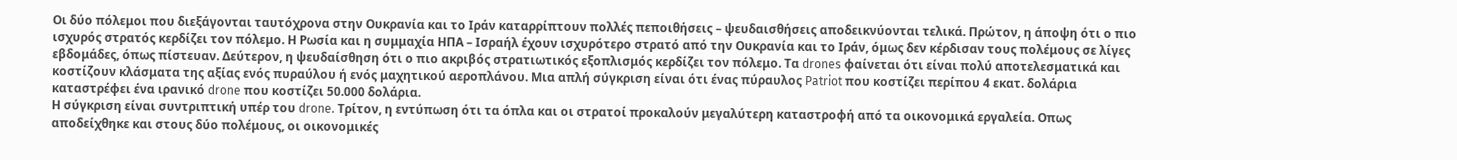Οι δύο πόλεμοι που διεξάγονται ταυτόχρονα στην Ουκρανία και το Ιράν καταρρίπτουν πολλές πεποιθήσεις – ψευδαισθήσεις αποδεικνύονται τελικά. Πρώτον, η άποψη ότι ο πιο ισχυρός στρατός κερδίζει τον πόλεμο. Η Ρωσία και η συμμαχία ΗΠΑ – Ισραήλ έχουν ισχυρότερο στρατό από την Ουκρανία και το Ιράν, όμως δεν κέρδισαν τους πολέμους σε λίγες εβδομάδες, όπως πίστευαν. Δεύτερον, η ψευδαίσθηση ότι ο πιο ακριβός στρατιωτικός εξοπλισμός κερδίζει τον πόλεμο. Τα drones φαίνεται ότι είναι πολύ αποτελεσματικά και κοστίζουν κλάσματα της αξίας ενός πυραύλου ή ενός μαχητικού αεροπλάνου. Μια απλή σύγκριση είναι ότι ένας πύραυλος Patriot που κοστίζει περίπου 4 εκατ. δολάρια καταστρέφει ένα ιρανικό drone που κοστίζει 50.000 δολάρια.
Η σύγκριση είναι συντριπτική υπέρ του drone. Τρίτον, η εντύπωση ότι τα όπλα και οι στρατοί προκαλούν μεγαλύτερη καταστροφή από τα οικονομικά εργαλεία. Οπως αποδείχθηκε και στους δύο πολέμους, οι οικονομικές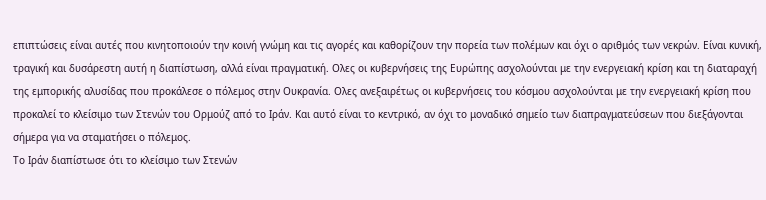επιπτώσεις είναι αυτές που κινητοποιούν την κοινή γνώμη και τις αγορές και καθορίζουν την πορεία των πολέμων και όχι ο αριθμός των νεκρών. Είναι κυνική, τραγική και δυσάρεστη αυτή η διαπίστωση, αλλά είναι πραγματική. Ολες οι κυβερνήσεις της Ευρώπης ασχολούνται με την ενεργειακή κρίση και τη διαταραχή της εμπορικής αλυσίδας που προκάλεσε ο πόλεμος στην Ουκρανία. Ολες ανεξαιρέτως οι κυβερνήσεις του κόσμου ασχολούνται με την ενεργειακή κρίση που προκαλεί το κλείσιμο των Στενών του Ορμούζ από το Ιράν. Και αυτό είναι το κεντρικό, αν όχι το μοναδικό σημείο των διαπραγματεύσεων που διεξάγονται σήμερα για να σταματήσει ο πόλεμος.
Το Ιράν διαπίστωσε ότι το κλείσιμο των Στενών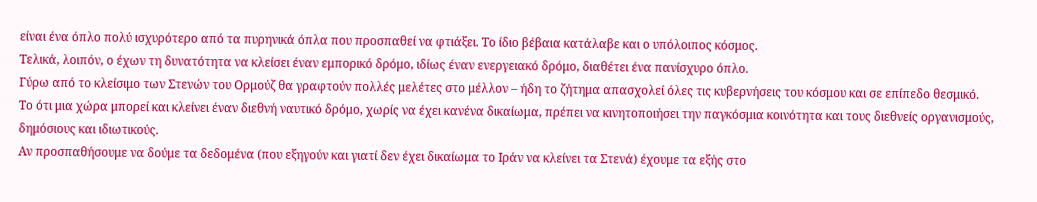είναι ένα όπλο πολύ ισχυρότερο από τα πυρηνικά όπλα που προσπαθεί να φτιάξει. Το ίδιο βέβαια κατάλαβε και ο υπόλοιπος κόσμος.
Τελικά, λοιπόν, ο έχων τη δυνατότητα να κλείσει έναν εμπορικό δρόμο, ιδίως έναν ενεργειακό δρόμο, διαθέτει ένα πανίσχυρο όπλο.
Γύρω από το κλείσιμο των Στενών του Ορμούζ θα γραφτούν πολλές μελέτες στο μέλλον – ήδη το ζήτημα απασχολεί όλες τις κυβερνήσεις του κόσμου και σε επίπεδο θεσμικό.
Το ότι μια χώρα μπορεί και κλείνει έναν διεθνή ναυτικό δρόμο, χωρίς να έχει κανένα δικαίωμα, πρέπει να κινητοποιήσει την παγκόσμια κοινότητα και τους διεθνείς οργανισμούς, δημόσιους και ιδιωτικούς.
Αν προσπαθήσουμε να δούμε τα δεδομένα (που εξηγούν και γιατί δεν έχει δικαίωμα το Ιράν να κλείνει τα Στενά) έχουμε τα εξής στο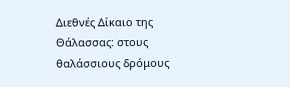Διεθνές Δίκαιο της Θάλασσας: στους θαλάσσιους δρόμους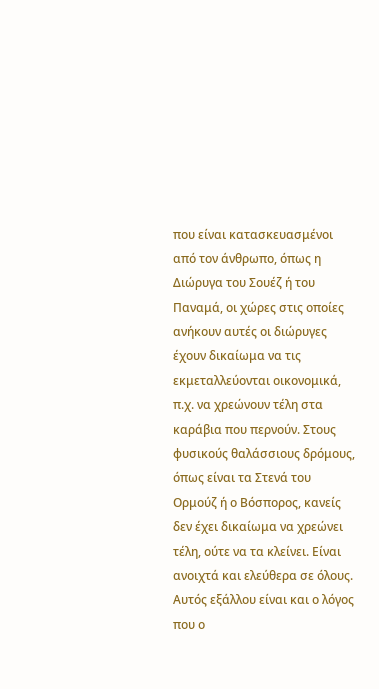που είναι κατασκευασμένοι από τον άνθρωπο, όπως η Διώρυγα του Σουέζ ή του Παναμά, οι χώρες στις οποίες ανήκουν αυτές οι διώρυγες έχουν δικαίωμα να τις εκμεταλλεύονται οικονομικά, π.χ. να χρεώνουν τέλη στα καράβια που περνούν. Στους φυσικούς θαλάσσιους δρόμους, όπως είναι τα Στενά του Ορμούζ ή ο Βόσπορος, κανείς δεν έχει δικαίωμα να χρεώνει τέλη, ούτε να τα κλείνει. Είναι ανοιχτά και ελεύθερα σε όλους. Αυτός εξάλλου είναι και ο λόγος που ο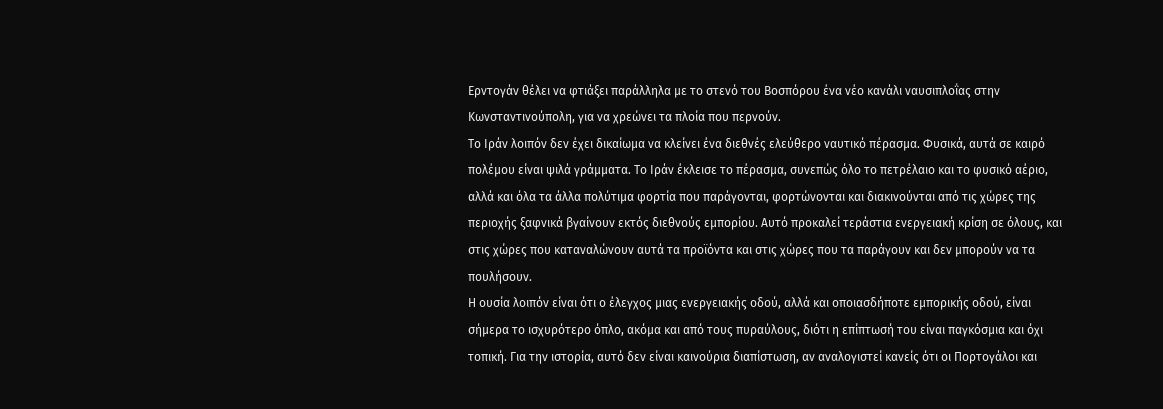Ερντογάν θέλει να φτιάξει παράλληλα με το στενό του Βοσπόρου ένα νέο κανάλι ναυσιπλοΐας στην Κωνσταντινούπολη, για να χρεώνει τα πλοία που περνούν.
Το Ιράν λοιπόν δεν έχει δικαίωμα να κλείνει ένα διεθνές ελεύθερο ναυτικό πέρασμα. Φυσικά, αυτά σε καιρό πολέμου είναι ψιλά γράμματα. Το Ιράν έκλεισε το πέρασμα, συνεπώς όλο το πετρέλαιο και το φυσικό αέριο, αλλά και όλα τα άλλα πολύτιμα φορτία που παράγονται, φορτώνονται και διακινούνται από τις χώρες της περιοχής ξαφνικά βγαίνουν εκτός διεθνούς εμπορίου. Αυτό προκαλεί τεράστια ενεργειακή κρίση σε όλους, και στις χώρες που καταναλώνουν αυτά τα προϊόντα και στις χώρες που τα παράγουν και δεν μπορούν να τα πουλήσουν.
Η ουσία λοιπόν είναι ότι ο έλεγχος μιας ενεργειακής οδού, αλλά και οποιασδήποτε εμπορικής οδού, είναι σήμερα το ισχυρότερο όπλο, ακόμα και από τους πυραύλους, διότι η επίπτωσή του είναι παγκόσμια και όχι τοπική. Για την ιστορία, αυτό δεν είναι καινούρια διαπίστωση, αν αναλογιστεί κανείς ότι οι Πορτογάλοι και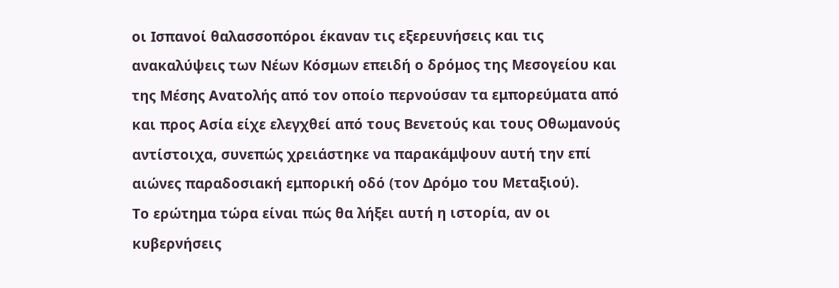οι Ισπανοί θαλασσοπόροι έκαναν τις εξερευνήσεις και τις ανακαλύψεις των Νέων Κόσμων επειδή ο δρόμος της Μεσογείου και της Μέσης Ανατολής από τον οποίο περνούσαν τα εμπορεύματα από και προς Ασία είχε ελεγχθεί από τους Βενετούς και τους Οθωμανούς αντίστοιχα, συνεπώς χρειάστηκε να παρακάμψουν αυτή την επί αιώνες παραδοσιακή εμπορική οδό (τον Δρόμο του Μεταξιού).
Το ερώτημα τώρα είναι πώς θα λήξει αυτή η ιστορία, αν οι κυβερνήσεις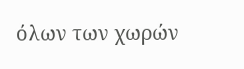όλων των χωρών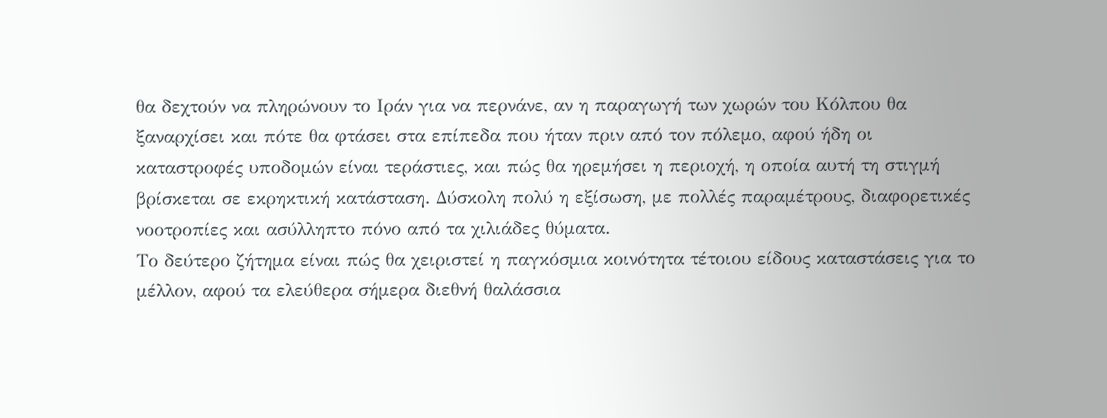θα δεχτούν να πληρώνουν το Ιράν για να περνάνε, αν η παραγωγή των χωρών του Κόλπου θα ξαναρχίσει και πότε θα φτάσει στα επίπεδα που ήταν πριν από τον πόλεμο, αφού ήδη οι καταστροφές υποδομών είναι τεράστιες, και πώς θα ηρεμήσει η περιοχή, η οποία αυτή τη στιγμή βρίσκεται σε εκρηκτική κατάσταση. Δύσκολη πολύ η εξίσωση, με πολλές παραμέτρους, διαφορετικές νοοτροπίες και ασύλληπτο πόνο από τα χιλιάδες θύματα.
Το δεύτερο ζήτημα είναι πώς θα χειριστεί η παγκόσμια κοινότητα τέτοιου είδους καταστάσεις για το μέλλον, αφού τα ελεύθερα σήμερα διεθνή θαλάσσια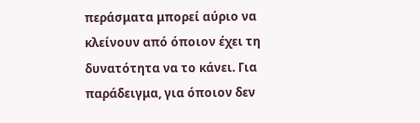περάσματα μπορεί αύριο να κλείνουν από όποιον έχει τη δυνατότητα να το κάνει. Για παράδειγμα, για όποιον δεν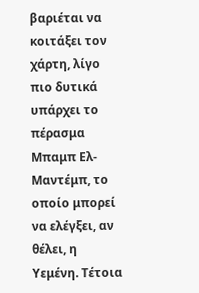βαριέται να κοιτάξει τον χάρτη, λίγο πιο δυτικά υπάρχει το πέρασμα Μπαμπ Ελ-Μαντέμπ, το οποίο μπορεί να ελέγξει, αν θέλει, η Υεμένη. Τέτοια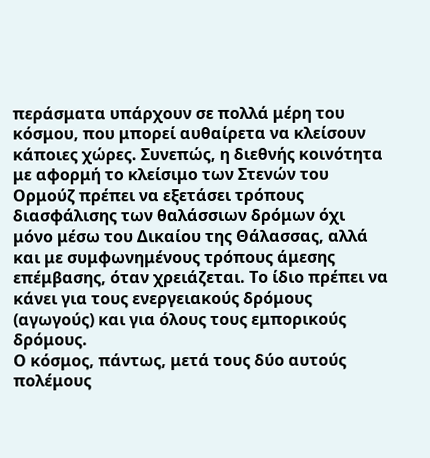περάσματα υπάρχουν σε πολλά μέρη του κόσμου, που μπορεί αυθαίρετα να κλείσουν κάποιες χώρες. Συνεπώς, η διεθνής κοινότητα με αφορμή το κλείσιμο των Στενών του Ορμούζ πρέπει να εξετάσει τρόπους διασφάλισης των θαλάσσιων δρόμων όχι μόνο μέσω του Δικαίου της Θάλασσας, αλλά και με συμφωνημένους τρόπους άμεσης επέμβασης, όταν χρειάζεται. Το ίδιο πρέπει να κάνει για τους ενεργειακούς δρόμους (αγωγούς) και για όλους τους εμπορικούς δρόμους.
Ο κόσμος, πάντως, μετά τους δύο αυτούς πολέμους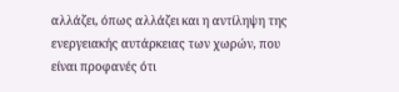αλλάζει, όπως αλλάζει και η αντίληψη της ενεργειακής αυτάρκειας των χωρών, που είναι προφανές ότι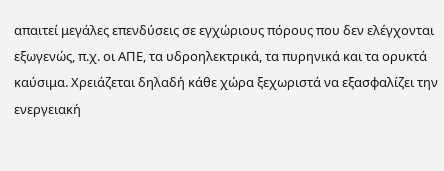απαιτεί μεγάλες επενδύσεις σε εγχώριους πόρους που δεν ελέγχονται εξωγενώς, π.χ. οι ΑΠΕ, τα υδροηλεκτρικά, τα πυρηνικά και τα ορυκτά καύσιμα. Χρειάζεται δηλαδή κάθε χώρα ξεχωριστά να εξασφαλίζει την ενεργειακή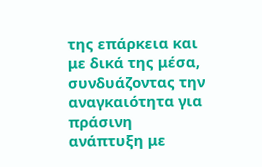της επάρκεια και με δικά της μέσα, συνδυάζοντας την αναγκαιότητα για πράσινη ανάπτυξη με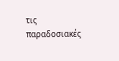τις παραδοσιακές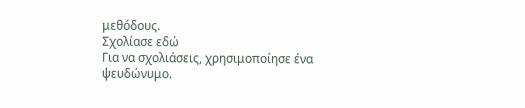μεθόδους.
Σχολίασε εδώ
Για να σχολιάσεις, χρησιμοποίησε ένα ψευδώνυμο.